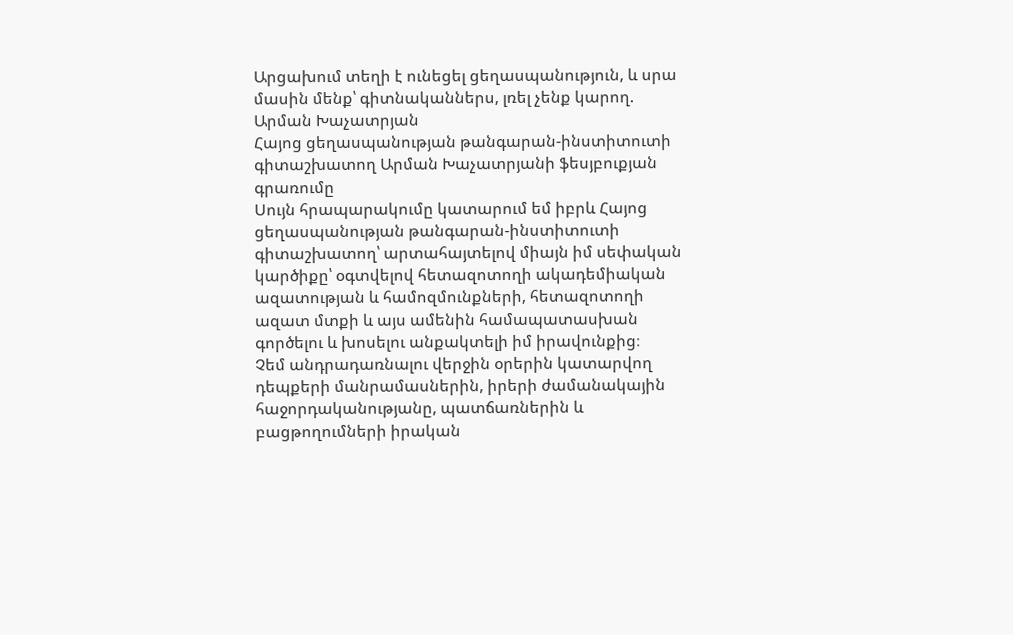Արցախում տեղի է ունեցել ցեղասպանություն, և սրա մասին մենք՝ գիտնականներս, լռել չենք կարող. Արման Խաչատրյան
Հայոց ցեղասպանության թանգարան-ինստիտուտի գիտաշխատող Արման Խաչատրյանի ֆեսյբուքյան գրառումը
Սույն հրապարակումը կատարում եմ իբրև Հայոց ցեղասպանության թանգարան-ինստիտուտի գիտաշխատող՝ արտահայտելով միայն իմ սեփական կարծիքը՝ օգտվելով հետազոտողի ակադեմիական ազատության և համոզմունքների, հետազոտողի ազատ մտքի և այս ամենին համապատասխան գործելու և խոսելու անքակտելի իմ իրավունքից։
Չեմ անդրադառնալու վերջին օրերին կատարվող դեպքերի մանրամասներին, իրերի ժամանակային հաջորդականությանը, պատճառներին և բացթողումների իրական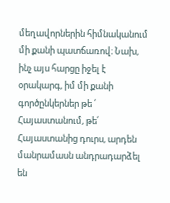մեղավորներին հիմնականում մի քանի պատճառով։ Նախ, ինչ այս հարցը իջել է օրակարգ, իմ մի քանի գործընկերներ թե ՛ Հայաստանում, թե՛ Հայաստանից դուրս, արդեն մանրամասն անդրադարձել են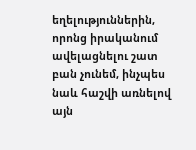եղելություններին, որոնց իրականում ավելացնելու շատ բան չունեմ, ինչպես նաև հաշվի առնելով այն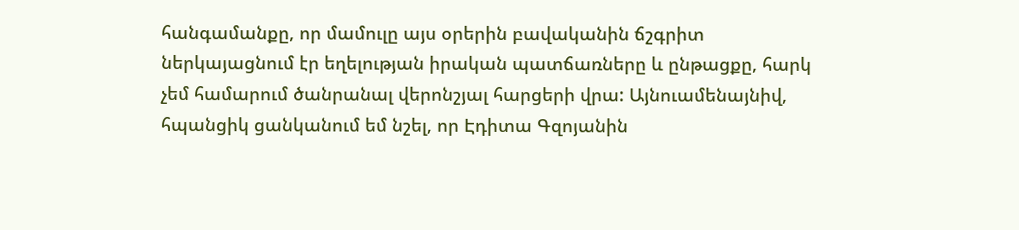հանգամանքը, որ մամուլը այս օրերին բավականին ճշգրիտ ներկայացնում էր եղելության իրական պատճառները և ընթացքը, հարկ չեմ համարում ծանրանալ վերոնշյալ հարցերի վրա: Այնուամենայնիվ, հպանցիկ ցանկանում եմ նշել, որ Էդիտա Գզոյանին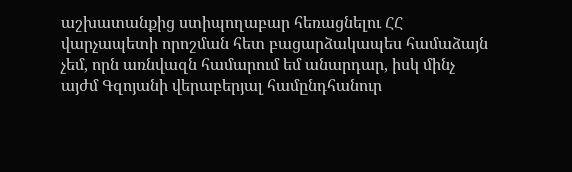աշխատանքից ստիպողաբար հեռացնելու ՀՀ վարչապետի որոշման հետ բացարձակապես համաձայն չեմ, որն առնվազն համարում եմ անարդար, իսկ մինչ այժմ Գզոյանի վերաբերյալ համընդհանուր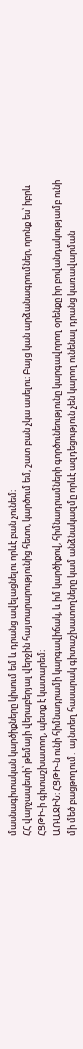մասնագիտական կարծիքները կիսում եմ և դրանց ավելացնելու որևէ բան չունեմ։
ՀՀ վարչապետի՝ թեմայի վերաբերյալ վերջին հայտարարությունից հետո, կարծում եմ, շատ բան չկա ասելու։ Բայց կան արձանագրումներ, որոնք ես՝ իբրև ՀՑԹԻ-ի գիտաշխատող, պետք է կատարեմ։
ԱՌԱՋԻՆ։ ՀՑԹԻ-ն ունի հիմնադրամի կարգավիճակ, և իմ կարծիքով, հիմնադրամների գործունեությունը կարգավորող օրենքը իր բովանդակությամբ ունի մի մեծ բացթողում․ այնտեղ հասարակ գիտաշխատողները կամ անձնակազմը որևէ ազդեցություն չեն կարող ունենալ դրանց կառավարման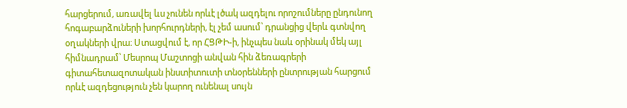հարցերում, առավել ևս չունեն որևէ լծակ ազդելու որոշումները ընդունող հոգաբարձուների խորհուրդների, էլ չեմ ասում՝ դրանցից վերև գտնվող օղակների վրա։ Ստացվում է, որ ՀՑԹԻ-ի, ինչպես նաև օրինակ մեկ այլ հիմնադրամ՝ Մեսրոպ Մաշտոցի անվան հին ձեռագրերի գիտահետազոտական ինստիտուտի տնօրենների ընտրության հարցում որևէ ազդեցություն չեն կարող ունենալ սույն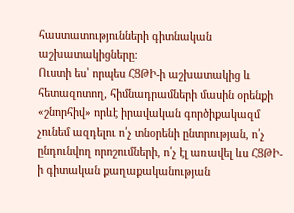հաստատությունների գիտնական աշխատակիցները։
Ուստի ես՝ որպես ՀՑԹԻ-ի աշխատակից և հետազոտող, հիմնադրամների մասին օրենքի «շնորհիվ» որևէ իրավական գործիքակազմ չունեմ ազդելու ո՛չ տնօրենի ընտրության, ո՛չ ընդունվող որոշումների, ո՛չ էլ առավել ևս ՀՑԹԻ-ի գիտական քաղաքականության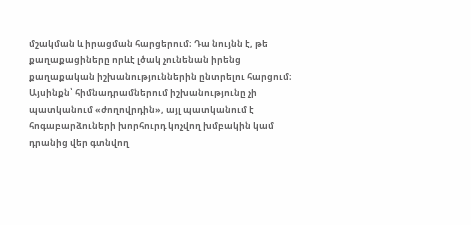մշակման և իրացման հարցերում։ Դա նույնն է, թե քաղաքացիները որևէ լծակ չունենան իրենց քաղաքական իշխանություններին ընտրելու հարցում։ Այսինքն՝ հիմնադրամներում իշխանությունը չի պատկանում «ժողովրդին», այլ պատկանում է հոգաբարձուների խորհուրդ կոչվող խմբակին կամ դրանից վեր գտնվող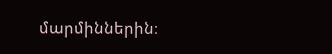մարմիններին։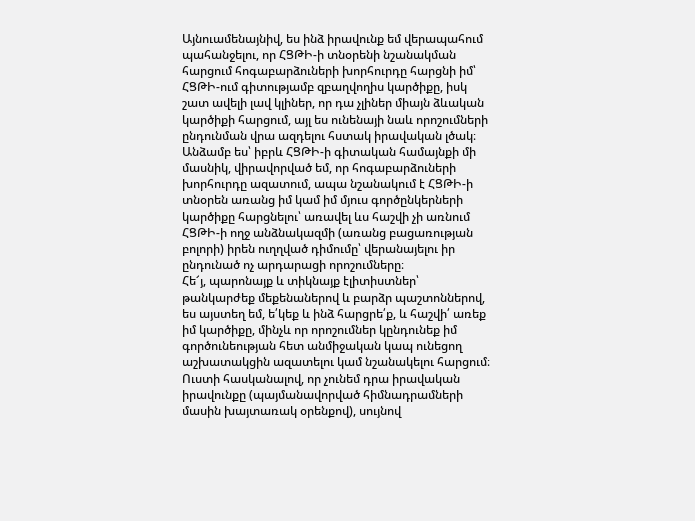Այնուամենայնիվ, ես ինձ իրավունք եմ վերապահում պահանջելու, որ ՀՑԹԻ-ի տնօրենի նշանակման հարցում հոգաբարձուների խորհուրդը հարցնի իմ՝ ՀՑԹԻ-ում գիտությամբ զբաղվողիս կարծիքը, իսկ շատ ավելի լավ կլիներ, որ դա չլիներ միայն ձևական կարծիքի հարցում, այլ ես ունենայի նաև որոշումների ընդունման վրա ազդելու հստակ իրավական լծակ։ Անձամբ ես՝ իբրև ՀՑԹԻ-ի գիտական համայնքի մի մասնիկ, վիրավորված եմ, որ հոգաբարձուների խորհուրդը ազատում, ապա նշանակում է ՀՑԹԻ-ի տնօրեն առանց իմ կամ իմ մյուս գործընկերների կարծիքը հարցնելու՝ առավել ևս հաշվի չի առնում ՀՑԹԻ-ի ողջ անձնակազմի (առանց բացառության բոլորի) իրեն ուղղված դիմումը՝ վերանայելու իր ընդունած ոչ արդարացի որոշումները։
Հե՜յ, պարոնայք և տիկնայք էլիտիստներ՝ թանկարժեք մեքենաներով և բարձր պաշտոններով, ես այստեղ եմ, ե՛կեք և ինձ հարցրե՛ք, և հաշվի՛ առեք իմ կարծիքը, մինչև որ որոշումներ կընդունեք իմ գործունեության հետ անմիջական կապ ունեցող աշխատակցին ազատելու կամ նշանակելու հարցում։ Ուստի հասկանալով, որ չունեմ դրա իրավական իրավունքը (պայմանավորված հիմնադրամների մասին խայտառակ օրենքով), սույնով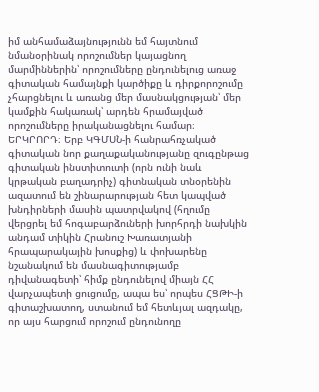իմ անհամաձայնությունն եմ հայտնում նմանօրինակ որոշումներ կայացնող մարմիններին՝ որոշումները ընդունելուց առաջ գիտական համայնքի կարծիքը և դիրքորոշումը չհարցնելու և առանց մեր մասնակցության՝ մեր կամքին հակառակ՝ արդեն հրամայված որոշումները իրականացնելու համար։
ԵՐԿՐՈՐԴ։ Երբ ԿԳՄՍՆ-ի հանրահռչակած գիտական նոր քաղաքականությանը զուգընթաց գիտական ինստիտուտի (որն ունի նաև կրթական բաղադրիչ) գիտնական տնօրենին ազատում են շինարարության հետ կապված խնդիրների մասին պատրվակով (հղումը վերցրել եմ հոգաբարձուների խորհրդի նախկին անդամ տիկին Հրանուշ Խառատյանի հրապարակային խոսքից) և փոխարենը նշանակում են մասնագիտությամբ դիվանագետի՝ հիմք ընդունելով միայն ՀՀ վարչապետի ցուցումը, ապա ես՝ որպես ՀՑԹԻ-ի գիտաշխատող, ստանում եմ հետևյալ ազդակը, որ այս հարցում որոշում ընդունողը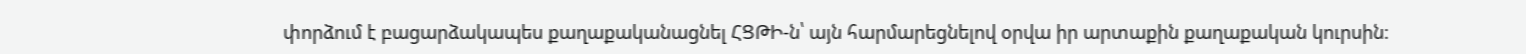փորձում է բացարձակապես քաղաքականացնել ՀՑԹԻ-ն՝ այն հարմարեցնելով օրվա իր արտաքին քաղաքական կուրսին։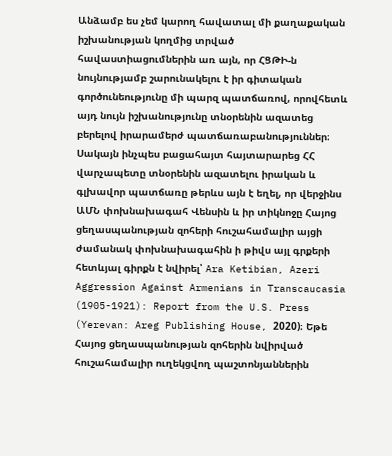Անձամբ ես չեմ կարող հավատալ մի քաղաքական իշխանության կողմից տրված հավաստիացումներին առ այն, որ ՀՑԹԻ-ն նույնությամբ շարունակելու է իր գիտական գործունեությունը մի պարզ պատճառով, որովհետև այդ նույն իշխանությունը տնօրենին ազատեց բերելով իրարամերժ պատճառաբանություններ։ Սակայն ինչպես բացահայտ հայտարարեց ՀՀ վարչապետը տնօրենին ազատելու իրական և գլխավոր պատճառը թերևս այն է եղել, որ վերջինս ԱՄՆ փոխնախագահ Վենսին և իր տիկնոջը Հայոց ցեղասպանության զոհերի հուշահամալիր այցի ժամանակ փոխնախագահին ի թիվս այլ գրքերի հետևյալ գիրքն է նվիրել՝ Ara Ketibian, Azeri Aggression Against Armenians in Transcaucasia (1905-1921): Report from the U.S. Press (Yerevan: Areg Publishing House, 2020)։ Եթե Հայոց ցեղասպանության զոհերին նվիրված հուշահամալիր ուղեկցվող պաշտոնյաններին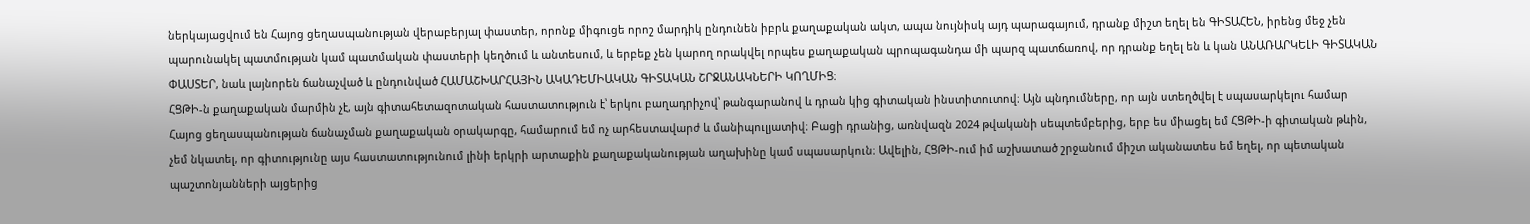ներկայացվում են Հայոց ցեղասպանության վերաբերյալ փաստեր, որոնք միգուցե որոշ մարդիկ ընդունեն իբրև քաղաքական ակտ, ապա նույնիսկ այդ պարագայում, դրանք միշտ եղել են ԳԻՏԱՀԵՆ, իրենց մեջ չեն պարունակել պատմության կամ պատմական փաստերի կեղծում և անտեսում, և երբեք չեն կարող որակվել որպես քաղաքական պրոպագանդա մի պարզ պատճառով, որ դրանք եղել են և կան ԱՆԱՌԱՐԿԵԼԻ ԳԻՏԱԿԱՆ ՓԱՍՏԵՐ, նաև լայնորեն ճանաչված և ընդունված ՀԱՄԱՇԽԱՐՀԱՅԻՆ ԱԿԱԴԵՄԻԱԿԱՆ ԳԻՏԱԿԱՆ ՇՐՋԱՆԱԿՆԵՐԻ ԿՈՂՄԻՑ։
ՀՑԹԻ-ն քաղաքական մարմին չէ, այն գիտահետազոտական հաստատություն է՝ երկու բաղադրիչով՝ թանգարանով և դրան կից գիտական ինստիտուտով։ Այն պնդումները, որ այն ստեղծվել է սպասարկելու համար Հայոց ցեղասպանության ճանաչման քաղաքական օրակարգը, համարում եմ ոչ արհեստավարժ և մանիպուլյատիվ։ Բացի դրանից, առնվազն 2024 թվականի սեպտեմբերից, երբ ես միացել եմ ՀՑԹԻ-ի գիտական թևին, չեմ նկատել, որ գիտությունը այս հաստատությունում լինի երկրի արտաքին քաղաքականության աղախինը կամ սպասարկուն։ Ավելին, ՀՑԹԻ-ում իմ աշխատած շրջանում միշտ ականատես եմ եղել, որ պետական պաշտոնյանների այցերից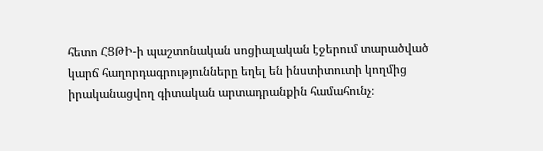հետո ՀՑԹԻ-ի պաշտոնական սոցիալական էջերում տարածված կարճ հաղորդագրությունները եղել են ինստիտուտի կողմից իրականացվող գիտական արտադրանքին համահունչ։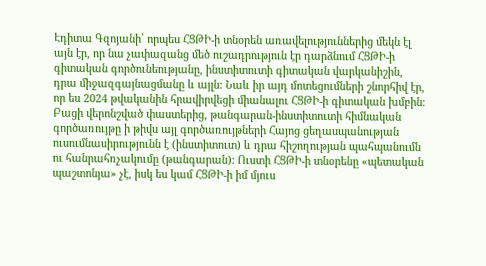Էդիտա Գզոյանի՝ որպես ՀՑԹԻ-ի տնօրեն առավելություններից մեկն էլ այն էր, որ նա չափազանց մեծ ուշադրություն էր դարձնում ՀՑԹԻ-ի գիտական գործունեությանը, ինստիտուտի գիտական վարկանիշին, դրա միջազգայնացմանը և այլն։ Նաև իր այդ մոտեցումների շնորհիվ էր, որ ես 2024 թվականին հրավիրվեցի միանալու ՀՑԹԻ-ի գիտական խմբին։ Բացի վերոնշված փաստերից, թանգարան-ինստիտուտի հիմնական գործառույթը ի թիվս այլ գործառույթների Հայոց ցեղասպանության ուսումնասիրությունն է (ինստիտուտ) և դրա հիշողության պահպանումն ու հանրահռչակումը (թանգարան): Ուստի ՀՑԹԻ-ի տնօրենը «պետական պաշտոնյա» չէ, իսկ ես կամ ՀՑԹԻ-ի իմ մյուս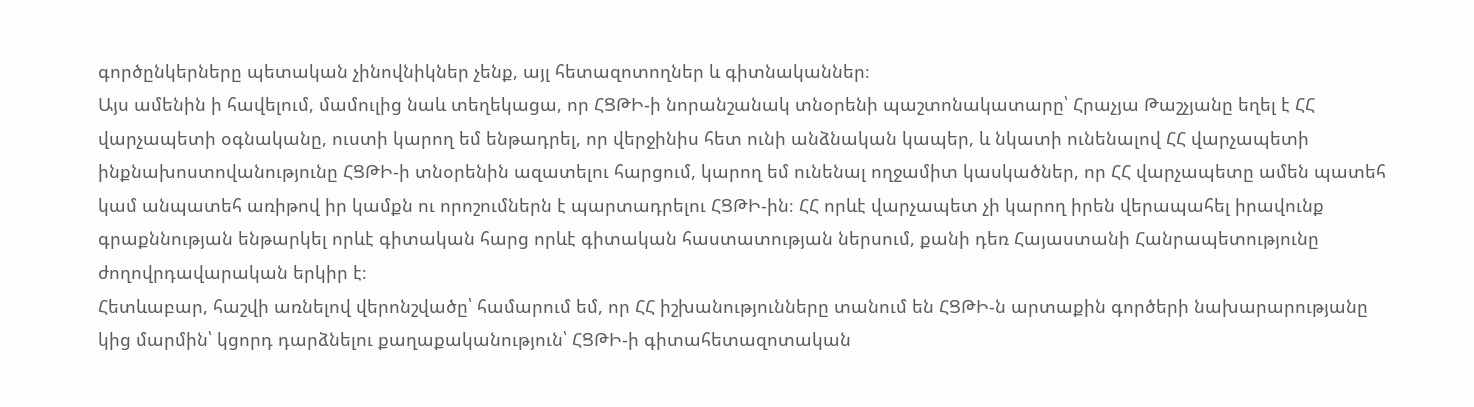գործընկերները պետական չինովնիկներ չենք, այլ հետազոտողներ և գիտնականներ։
Այս ամենին ի հավելում, մամուլից նաև տեղեկացա, որ ՀՑԹԻ-ի նորանշանակ տնօրենի պաշտոնակատարը՝ Հրաչյա Թաշչյանը եղել է ՀՀ վարչապետի օգնականը, ուստի կարող եմ ենթադրել, որ վերջինիս հետ ունի անձնական կապեր, և նկատի ունենալով ՀՀ վարչապետի ինքնախոստովանությունը ՀՑԹԻ-ի տնօրենին ազատելու հարցում, կարող եմ ունենալ ողջամիտ կասկածներ, որ ՀՀ վարչապետը ամեն պատեհ կամ անպատեհ առիթով իր կամքն ու որոշումներն է պարտադրելու ՀՑԹԻ-ին։ ՀՀ որևէ վարչապետ չի կարող իրեն վերապահել իրավունք գրաքննության ենթարկել որևէ գիտական հարց որևէ գիտական հաստատության ներսում, քանի դեռ Հայաստանի Հանրապետությունը ժողովրդավարական երկիր է։
Հետևաբար, հաշվի առնելով վերոնշվածը՝ համարում եմ, որ ՀՀ իշխանությունները տանում են ՀՑԹԻ-ն արտաքին գործերի նախարարությանը կից մարմին՝ կցորդ դարձնելու քաղաքականություն՝ ՀՑԹԻ-ի գիտահետազոտական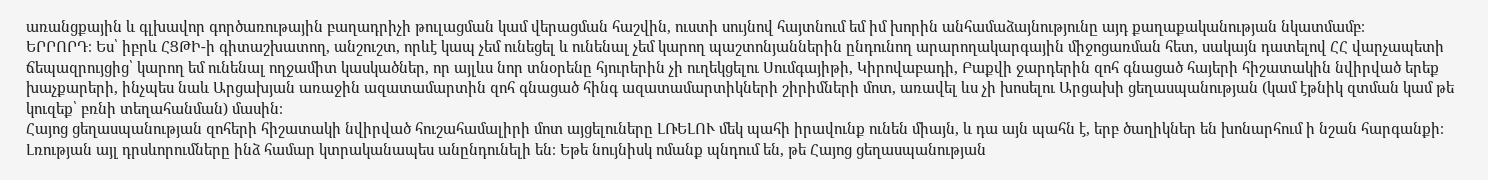առանցքային և գլխավոր գործառութային բաղադրիչի թուլացման կամ վերացման հաշվին, ուստի սույնով հայտնում եմ իմ խորին անհամաձայնությունը այդ քաղաքականության նկատմամբ։
ԵՐՐՈՐԴ։ Ես՝ իբրև ՀՑԹԻ-ի գիտաշխատող, անշուշտ, որևէ կապ չեմ ունեցել և ունենալ չեմ կարող պաշտոնյաններին ընդունող արարողակարգային միջոցառման հետ, սակայն դատելով ՀՀ վարչապետի ճեպազրույցից՝ կարող եմ ունենալ ողջամիտ կասկածներ, որ այլևս նոր տնօրենը հյուրերին չի ուղեկցելու Սումգայիթի, Կիրովաբադի, Բաքվի ջարդերին զոհ գնացած հայերի հիշատակին նվիրված երեք խաչքարերի, ինչպես նաև Արցախյան առաջին ազատամարտին զոհ գնացած հինգ ազատամարտիկների շիրիմների մոտ, առավել ևս չի խոսելու Արցախի ցեղասպանության (կամ էթնիկ զտման կամ թե կուզեք՝ բռնի տեղահանման) մասին։
Հայոց ցեղասպանության զոհերի հիշատակի նվիրված հուշահամալիրի մոտ այցելուները ԼՌԵԼՈՒ մեկ պահի իրավունք ունեն միայն, և դա այն պահն է, երբ ծաղիկներ են խոնարհում ի նշան հարգանքի։ Լռության այլ դրսևորումները ինձ համար կտրականապես անընդունելի են։ Եթե նույնիսկ ոմանք պնդում են, թե Հայոց ցեղասպանության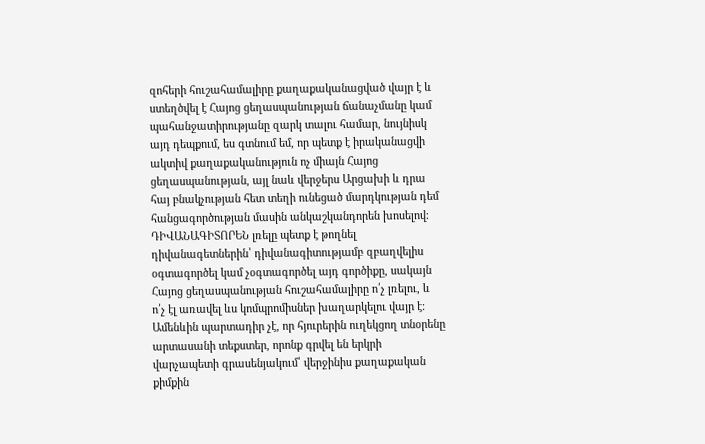զոհերի հուշահամալիրը քաղաքականացված վայր է և ստեղծվել է Հայոց ցեղասպանության ճանաչմանը կամ պահանջատիրությանը զարկ տալու համար, նույնիսկ այդ դեպքում, ես գտնում եմ, որ պետք է իրականացվի ակտիվ քաղաքականություն ոչ միայն Հայոց ցեղասպանության, այլ նաև վերջերս Արցախի և դրա հայ բնակչության հետ տեղի ունեցած մարդկության դեմ հանցագործության մասին անկաշկանդորեն խոսելով։
ԴԻՎԱՆԱԳԻՏՈՐԵՆ լռելը պետք է թողնել դիվանագետներին՝ դիվանագիտությամբ զբաղվելիս օգտագործել կամ չօգտագործել այդ գործիքը, սակայն Հայոց ցեղասպանության հուշահամալիրը ո՛չ լռելու, և ո՛չ էլ առավել ևս կոմպրոմիսներ խաղարկելու վայր է։ Ամենևին պարտադիր չէ, որ հյուրերին ուղեկցող տնօրենը արտասանի տեքստեր, որոնք գրվել են երկրի վարչապետի գրասենյակում՝ վերջինիս քաղաքական քիմքին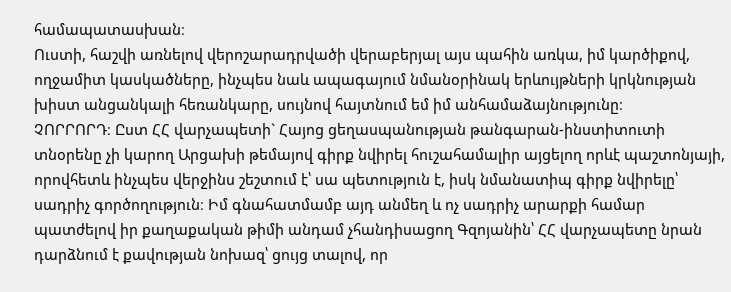համապատասխան։
Ուստի, հաշվի առնելով վերոշարադրվածի վերաբերյալ այս պահին առկա, իմ կարծիքով, ողջամիտ կասկածները, ինչպես նաև ապագայում նմանօրինակ երևույթների կրկնության խիստ անցանկալի հեռանկարը, սույնով հայտնում եմ իմ անհամաձայնությունը։
ՉՈՐՐՈՐԴ։ Ըստ ՀՀ վարչապետի` Հայոց ցեղասպանության թանգարան-ինստիտուտի տնօրենը չի կարող Արցախի թեմայով գիրք նվիրել հուշահամալիր այցելող որևէ պաշտոնյայի, որովհետև ինչպես վերջինս շեշտում է՝ սա պետություն է, իսկ նմանատիպ գիրք նվիրելը՝ սադրիչ գործողություն։ Իմ գնահատմամբ այդ անմեղ և ոչ սադրիչ արարքի համար պատժելով իր քաղաքական թիմի անդամ չհանդիսացող Գզոյանին՝ ՀՀ վարչապետը նրան դարձնում է քավության նոխազ՝ ցույց տալով, որ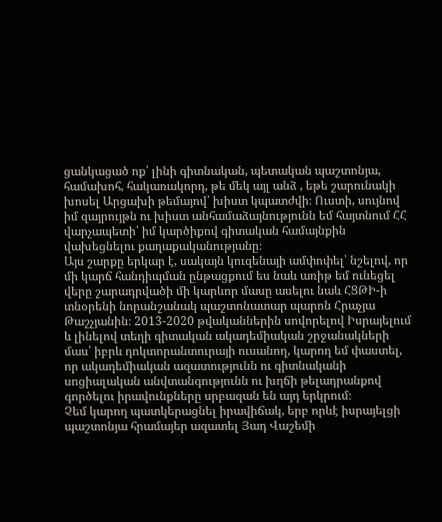ցանկացած ոք՝ լինի գիտնական, պետական պաշտոնյա, համախոհ, հակառակորդ, թե մեկ այլ անձ , եթե շարունակի խոսել Արցախի թեմայով՝ խիստ կպատժվի։ Ուստի, սույնով իմ զայրույթն ու խիստ անհամաձայնությունն եմ հայտնում ՀՀ վարչապետի՝ իմ կարծիքով գիտական համայնքին վախեցնելու քաղաքականությանը։
Այս շարքը երկար է, սակայն կուզենայի ամփոփել՝ նշելով, որ մի կարճ հանդիպման ընթացքում ես նաև առիթ եմ ունեցել վերը շարադրվածի մի կարևոր մասը ասելու նաև ՀՑԹԻ-ի տնօրենի նորանշանակ պաշտոնատար պարոն Հրաչյա Թաշչյանին։ 2013-2020 թվականներին սովորելով Իսրայելում և լինելով տեղի գիտական ակադեմիական շրջանակների մաս՝ իբրև դոկտորանտուրայի ուսանող, կարող եմ փաստել, որ ակադեմիական ազատությունն ու գիտնականի սոցիալական անվտանգությունն ու խղճի թելադրանքով գործելու իրավունքները սրբազան են այդ երկրում։
Չեմ կարող պատկերացնել իրավիճակ, երբ որևէ իսրայելցի պաշտոնյա հրամայեր ազատել Յադ Վաշեմի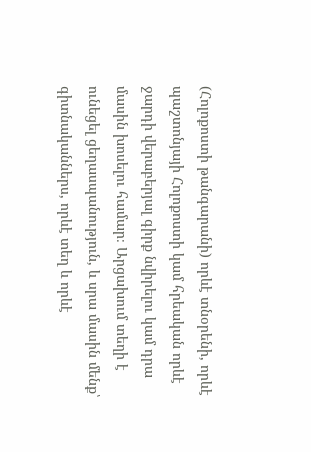(Հոլոքոստի թանգարանի) որևէ տնօրենի, որևէ պաշտոնյայի Հոլոքոստի կամ հրեական որևէ ջարդի վերաբերյալ գիրք նվիրելու կամ դրա մասին խոսելու համար։ Արցախում տեղի է ունեցել ցեղասպանություն, և սրա մասին մենք՝ գիտնականներս, որևէ տեղ և որևէ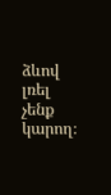ձևով լռել չենք կարող։